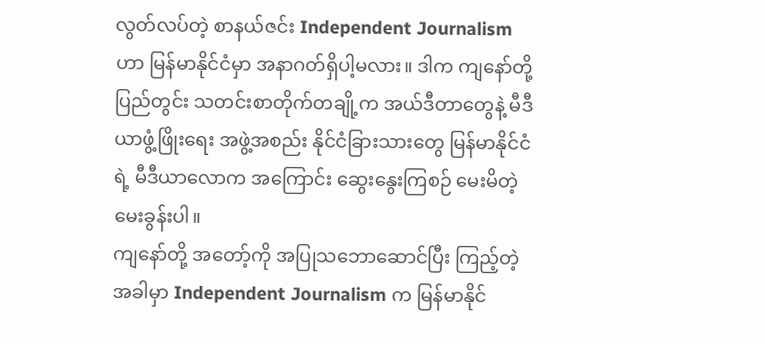လွတ်လပ်တဲ့ စာနယ်ဇင်း Independent Journalism ဟာ မြန်မာနိုင်ငံမှာ အနာဂတ်ရှိပါ့မလား။ ဒါက ကျနော်တို့ ပြည်တွင်း သတင်းစာတိုက်တချို့က အယ်ဒီတာတွေနဲ့ မီဒီယာဖွံ့ဖြိုးရေး အဖွဲ့အစည်း နိုင်ငံခြားသားတွေ မြန်မာနိုင်ငံရဲ့ မီဒီယာလောက အကြောင်း ဆွေးနွေးကြစဉ် မေးမိတဲ့ မေးခွန်းပါ။
ကျနော်တို့ အတော့်ကို အပြုသဘောဆောင်ပြီး ကြည့်တဲ့အခါမှာ Independent Journalism က မြန်မာနိုင်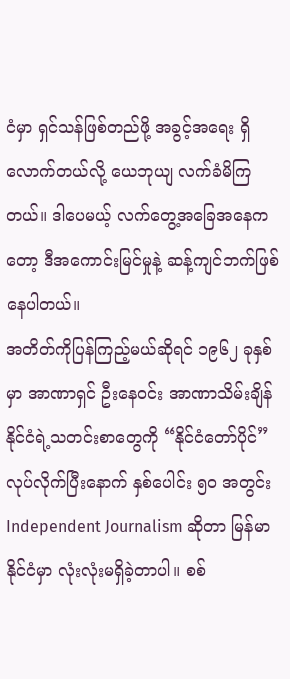ငံမှာ ရှင်သန်ဖြစ်တည်ဖို့ အခွင့်အရေး ရှိလောက်တယ်လို့ ယေဘုယျ လက်ခံမိကြတယ်။ ဒါပေမယ့် လက်တွေ့အခြေအနေကတော့ ဒီအကောင်းမြင်မှုနဲ့ ဆန့်ကျင်ဘက်ဖြစ်နေပါတယ်။
အတိတ်ကိုပြန်ကြည့်မယ်ဆိုရင် ၁၉၆၂ ခုနှစ်မှာ အာဏာရှင် ဦးနေဝင်း အာဏာသိမ်းချိန် နိုင်ငံရဲ့သတင်းစာတွေကို “နိုင်ငံတော်ပိုင်” လုပ်လိုက်ပြီးနောက် နှစ်ပေါင်း ၅၀ အတွင်း Independent Journalism ဆိုတာ မြန်မာနိုင်ငံမှာ လုံးလုံးမရှိခဲ့တာပါ။ စစ်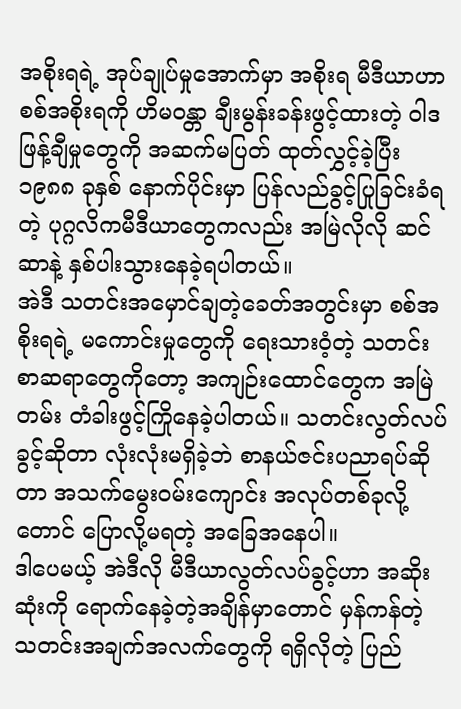အစိုးရရဲ့ အုပ်ချုပ်မှုအောက်မှာ အစိုးရ မီဒီယာဟာ စစ်အစိုးရကို ဟိမဝန္တာ ချီးမွန်းခန်းဖွင့်ထားတဲ့ ဝါဒဖြန့်ချီမှုတွေကို အဆက်မပြတ် ထုတ်လွှင့်ခဲ့ပြီး ၁၉၈၈ ခုနှစ် နောက်ပိုင်းမှာ ပြန်လည်ခွင့်ပြုခြင်းခံရတဲ့ ပုဂ္ဂလိကမီဒီယာတွေကလည်း အမြဲလိုလို ဆင်ဆာနဲ့ နှစ်ပါးသွားနေခဲ့ရပါတယ်။
အဲဒီ သတင်းအမှောင်ချတဲ့ခေတ်အတွင်းမှာ စစ်အစိုးရရဲ့ မကောင်းမှုတွေကို ရေးသားဝံ့တဲ့ သတင်းစာဆရာတွေကိုတော့ အကျဉ်းထောင်တွေက အမြဲတမ်း တံခါးဖွင့်ကြိုနေခဲ့ပါတယ်။ သတင်းလွတ်လပ်ခွင့်ဆိုတာ လုံးလုံးမရှိခဲ့ဘဲ စာနယ်ဇင်းပညာရပ်ဆိုတာ အသက်မွေးဝမ်းကျောင်း အလုပ်တစ်ခုလို့တောင် ပြောလို့မရတဲ့ အခြေအနေပါ။
ဒါပေမယ့် အဲဒီလို မီဒီယာလွတ်လပ်ခွင့်ဟာ အဆိုးဆုံးကို ရောက်နေခဲ့တဲ့အချိန်မှာတောင် မှန်ကန်တဲ့ သတင်းအချက်အလက်တွေကို ရရှိလိုတဲ့ ပြည်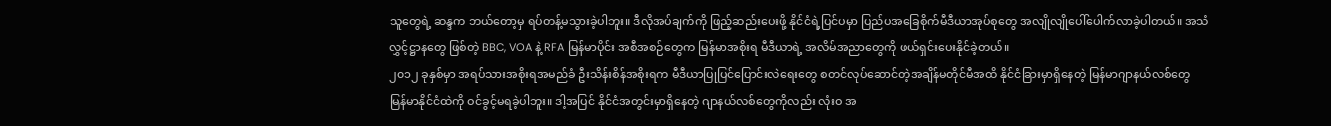သူတွေရဲ့ ဆန္ဒက ဘယ်တော့မှ ရပ်တန့်မသွားခဲ့ပါဘူး။ ဒီလိုအပ်ချက်ကို ဖြည့်ဆည်းပေးဖို့ နိုင်ငံရဲ့ပြင်ပမှာ ပြည်ပအခြေစိုက်မီဒီယာအုပ်စုတွေ အလျိုလျိုပေါ်ပေါက်လာခဲ့ပါတယ်။ အသံလွှင့်ဋ္ဌာနတွေ ဖြစ်တဲ့ BBC, VOA နဲ့ RFA မြန်မာပိုင်း အစီအစဉ်တွေက မြန်မာအစိုးရ မီဒီယာရဲ့ အလိမ်အညာတွေကို ဖယ်ရှင်းပေးနိုင်ခဲ့တယ်။
၂၀၁၂ ခုနှစ်မှာ အရပ်သားအစိုးရအမည်ခံ ဦးသိန်းစိန်အစိုးရက မီဒီယာပြုပြင်ပြောင်းလဲရေးတွေ စတင်လုပ်ဆောင်တဲ့အချိန်မတိုင်မီအထိ နိုင်ငံခြားမှာရှိနေတဲ့ မြန်မာဂျာနယ်လစ်တွေ မြန်မာနိုင်ငံထဲကို ဝင်ခွင့်မရခဲ့ပါဘူး။ ဒါ့အပြင် နိုင်ငံအတွင်းမှာရှိနေတဲ့ ဂျာနယ်လစ်တွေကိုလည်း လုံးဝ အ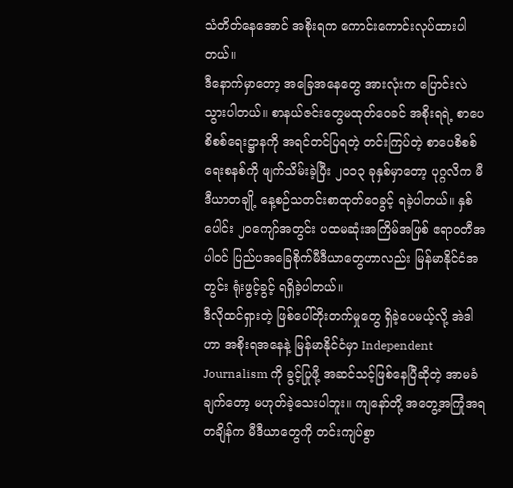သံတိတ်နေအောင် အစိုးရက ကောင်းကောင်းလုပ်ထားပါတယ်။
ဒီနောက်မှာတော့ အခြေအနေတွေ အားလုံးက ပြောင်းလဲသွားပါတယ်။ စာနယ်ဇင်းတွေမထုတ်ဝေခင် အစိုးရရဲ့ စာပေစိစစ်ရေးဋ္ဌာနကို အရင်တင်ပြရတဲ့ တင်းကြပ်တဲ့ စာပေစိစစ်ရေးစနစ်ကို ဖျက်သိမ်းခဲ့ပြီး ၂၀၁၃ ခုနှစ်မှာတော့ ပုဂ္ဂလိက မီဒီယာတချို့ နေ့စဉ်သတင်းစာထုတ်ဝေခွင့် ရခဲ့ပါတယ်။ နှစ်ပေါင်း ၂၀ကျော်အတွင်း ပထမဆုံးအကြိမ်အဖြစ် ဧရာဝတီအပါဝင် ပြည်ပအခြေစိုက်မီဒီယာတွေဟာလည်း မြန်မာနိုင်ငံအတွင်း ရုံးဖွင့်ခွင့် ရရှိခဲ့ပါတယ်။
ဒီလိုထင်ရှားတဲ့ ဖြစ်ပေါ်တိုးတက်မှုတွေ ရှိခဲ့ပေမယ့်လို့ အဲဒါဟာ အစိုးရအနေနဲ့ မြန်မာနိုင်ငံမှာ Independent Journalism ကို ခွင့်ပြုဖို့ အဆင်သင့်ဖြစ်နေပြီဆိုတဲ့ အာမခံချက်တော့ မဟုတ်ခဲ့သေးပါဘူး။ ကျနော်တို့ အတွေ့အကြုံအရ တချိန်က မီဒီယာတွေကို တင်းကျပ်စွာ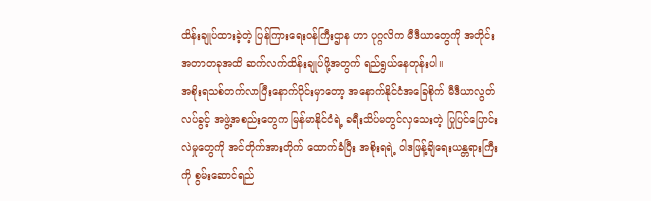ထိန်းချုပ်ထားခဲ့တဲ့ ပြန်ကြားရေးဝန်ကြီးဌာန ဟာ ပုဂ္ဂလိက မီဒီယာတွေကို အတိုင်းအတာတခုအထိ ဆက်လက်ထိန်းချုပ်ဖို့အတွက် ရည်ရွယ်နေတုန်းပါ။
အစိုးရသစ်တက်လာပြီးနောက်ပိုင်းမှာတော့ အနောက်နိုင်ငံအခြေစိုက် မီဒီယာလွတ်လပ်ခွင့် အဖွဲ့အစည်းတွေက မြန်မာနိုင်ငံရဲ့ ခရီးသိပ်မတွင်လှသေးတဲ့ ပြုပြင်ပြောင်းလဲမှုတွေကို အင်တိုက်အားတိုက် ထောက်ခံပြီး အစိုးရရဲ့ ဝါဒဖြန့်ချိရေးယန္တရားကြီးကို စွမ်းဆောင်ရည်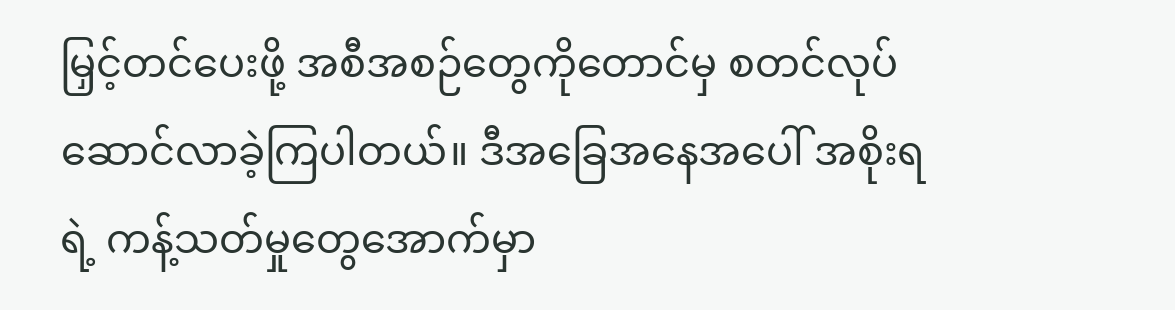မြှင့်တင်ပေးဖို့ အစီအစဉ်တွေကိုတောင်မှ စတင်လုပ်ဆောင်လာခဲ့ကြပါတယ်။ ဒီအခြေအနေအပေါ် အစိုးရရဲ့ ကန့်သတ်မှုတွေအောက်မှာ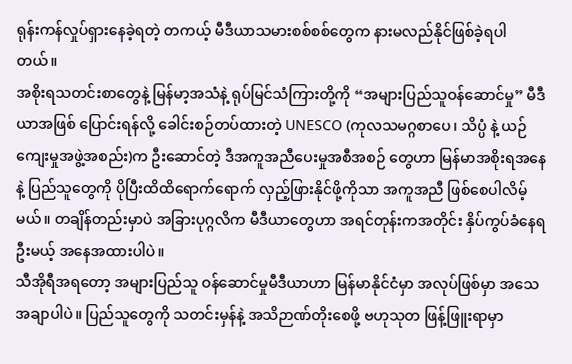ရုန်းကန်လှုပ်ရှားနေခဲ့ရတဲ့ တကယ့် မီဒီယာသမားစစ်စစ်တွေက နားမလည်နိုင်ဖြစ်ခဲ့ရပါတယ်။
အစိုးရသတင်းစာတွေနဲ့ မြန်မာ့အသံနဲ့ ရုပ်မြင်သံကြားတို့ကို “အများပြည်သူဝန်ဆောင်မှု” မီဒီယာအဖြစ် ပြောင်းရန်လို့ ခေါင်းစဉ်တပ်ထားတဲ့ UNESCO (ကုလသမဂ္ဂစာပေ၊ သိပ္ပံ နဲ့ ယဉ်ကျေးမှုအဖွဲ့အစည်း)က ဦးဆောင်တဲ့ ဒီအကူအညီပေးမှုအစီအစဉ် တွေဟာ မြန်မာအစိုးရအနေနဲ့ ပြည်သူတွေကို ပိုပြီးထိထိရောက်ရောက် လှည့်ဖြားနိုင်ဖို့ကိုသာ အကူအညီ ဖြစ်စေပါလိမ့်မယ်။ တချိန်တည်းမှာပဲ အခြားပုဂ္ဂလိက မီဒီယာတွေဟာ အရင်တုန်းကအတိုင်း နှိပ်ကွပ်ခံနေရဦးမယ့် အနေအထားပါပဲ။
သီအိုရီအရတော့ အများပြည်သူ ဝန်ဆောင်မှုမီဒီယာဟာ မြန်မာနိုင်ငံမှာ အလုပ်ဖြစ်မှာ အသေအချာပါပဲ။ ပြည်သူတွေကို သတင်းမှန်နဲ့ အသိဉာဏ်တိုးစေဖို့ ဗဟုသုတ ဖြန့်ဖြူးရာမှာ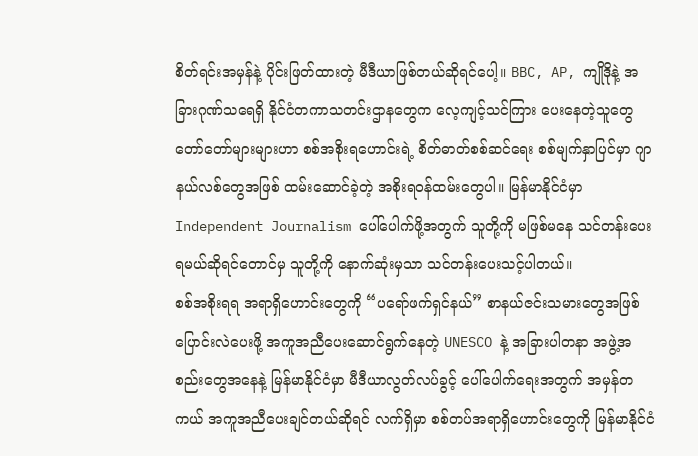စိတ်ရင်းအမှန်နဲ့ ပိုင်းဖြတ်ထားတဲ့ မီဒီယာဖြစ်တယ်ဆိုရင်ပေါ့။ BBC, AP, ကျိုဒိုနဲ့ အခြားဂုဏ်သရေရှိ နိုင်ငံတကာသတင်းဌာနတွေက လေ့ကျင့်သင်ကြား ပေးနေတဲ့သူတွေ တော်တော်များများဟာ စစ်အစိုးရဟောင်းရဲ့ စိတ်ဓာတ်စစ်ဆင်ရေး စစ်မျက်နှာပြင်မှာ ဂျာနယ်လစ်တွေအဖြစ် ထမ်းဆောင်ခဲ့တဲ့ အစိုးရဝန်ထမ်းတွေပါ။ မြန်မာနိုင်ငံမှာ Independent Journalism ပေါ်ပေါက်ဖို့အတွက် သူတို့ကို မဖြစ်မနေ သင်တန်းပေးရမယ်ဆိုရင်တောင်မှ သူတို့ကို နောက်ဆုံးမှသာ သင်တန်းပေးသင့်ပါတယ်။
စစ်အစိုးရရ အရာရှိဟောင်းတွေကို “ပရော်ဖက်ရှင်နယ်” စာနယ်ဇင်းသမားတွေအဖြစ် ပြောင်းလဲပေးဖို့ အကူအညီပေးဆောင်ရွက်နေတဲ့ UNESCO နဲ့ အခြားပါတနာ အဖွဲ့အစည်းတွေအနေနဲ့ မြန်မာနိုင်ငံမှာ မီဒီယာလွတ်လပ်ခွင့် ပေါ်ပေါက်ရေးအတွက် အမှန်တကယ် အကူအညီပေးချင်တယ်ဆိုရင် လက်ရှိမှာ စစ်တပ်အရာရှိဟောင်းတွေကို မြန်မာနိုင်ငံ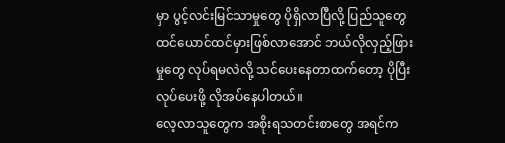မှာ ပွင့်လင်းမြင်သာမှုတွေ ပိုရှိလာပြီလို့ ပြည်သူတွေ ထင်ယောင်ထင်မှားဖြစ်လာအောင် ဘယ်လိုလှည့်ဖြားမှုတွေ လုပ်ရမလဲလို့ သင်ပေးနေတာထက်တော့ ပိုပြီးလုပ်ပေးဖို့ လိုအပ်နေပါတယ်။
လေ့လာသူတွေက အစိုးရသတင်းစာတွေ အရင်က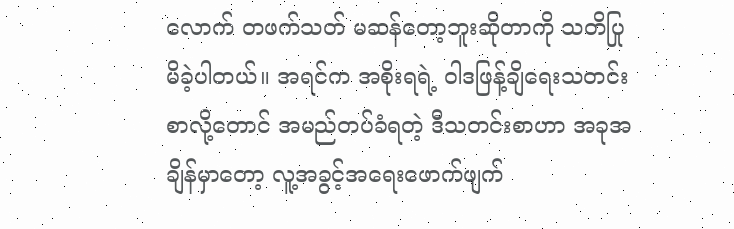လောက် တဖက်သတ် မဆန်တော့ဘူးဆိုတာကို သတိပြုမိခဲ့ပါတယ်။ အရင်က အစိုးရရဲ့ ဝါဒဖြန့်ချိရေးသတင်းစာလို့တောင် အမည်တပ်ခံရတဲ့ ဒီသတင်းစာဟာ အခုအချိန်မှာတော့ လူ့အခွင့်အရေးဖောက်ဖျက်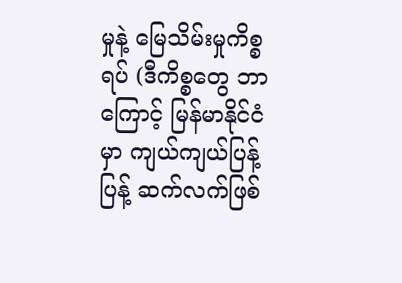မှုနဲ့ မြေသိမ်းမှုကိစ္စရပ် (ဒီကိစ္စတွေ ဘာကြောင့် မြန်မာနိုင်ငံမှာ ကျယ်ကျယ်ပြန့်ပြန့် ဆက်လက်ဖြစ်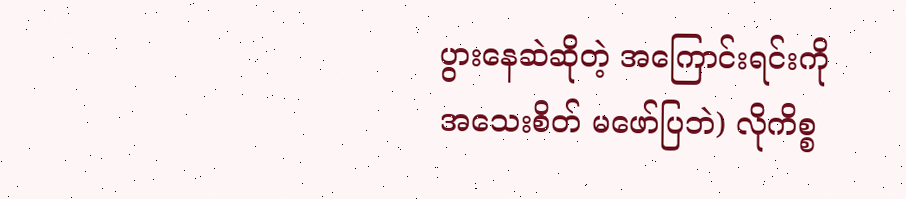ပွားနေဆဲဆိုတဲ့ အကြောင်းရင်းကို အသေးစိတ် မဖော်ပြဘဲ) လိုကိစ္စ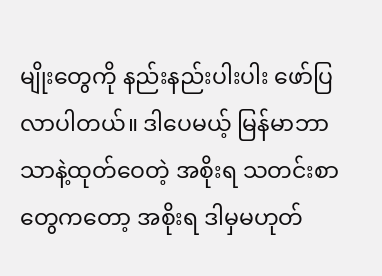မျိုးတွေကို နည်းနည်းပါးပါး ဖော်ပြလာပါတယ်။ ဒါပေမယ့် မြန်မာဘာသာနဲ့ထုတ်ဝေတဲ့ အစိုးရ သတင်းစာတွေကတော့ အစိုးရ ဒါမှမဟုတ်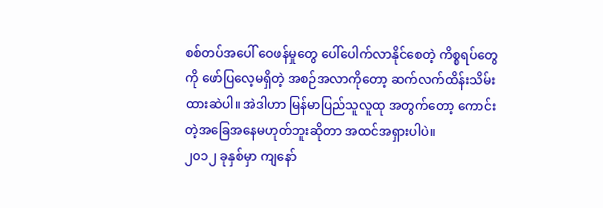စစ်တပ်အပေါ် ဝေဖန်မှုတွေ ပေါ်ပေါက်လာနိုင်စေတဲ့ ကိစ္စရပ်တွေကို ဖော်ပြလေ့မရှိတဲ့ အစဉ်အလာကိုတော့ ဆက်လက်ထိန်းသိမ်းထားဆဲပါ။ အဲဒါဟာ မြန်မာပြည်သူလူထု အတွက်တော့ ကောင်းတဲ့အခြေအနေမဟုတ်ဘူးဆိုတာ အထင်အရှားပါပဲ။
၂၀၁၂ ခုနှစ်မှာ ကျနော်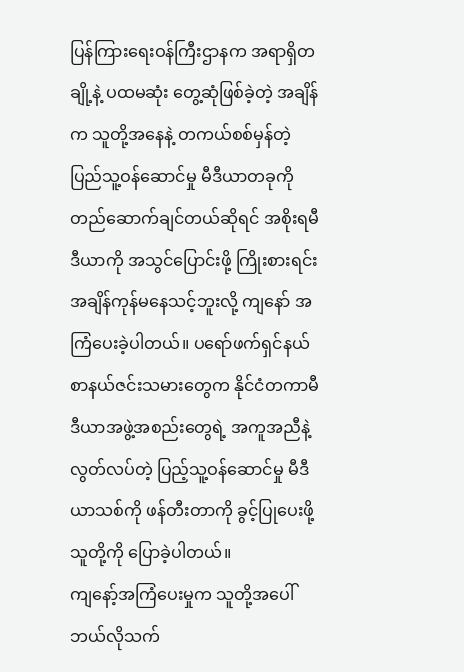ပြန်ကြားရေးဝန်ကြီးဌာနက အရာရှိတချို့နဲ့ ပထမဆုံး တွေ့ဆုံဖြစ်ခဲ့တဲ့ အချိန်က သူတို့အနေနဲ့ တကယ်စစ်မှန်တဲ့ ပြည်သူ့ဝန်ဆောင်မှု မီဒီယာတခုကို တည်ဆောက်ချင်တယ်ဆိုရင် အစိုးရမီဒီယာကို အသွင်ပြောင်းဖို့ ကြိုးစားရင်း အချိန်ကုန်မနေသင့်ဘူးလို့ ကျနော် အကြံပေးခဲ့ပါတယ်။ ပရော်ဖက်ရှင်နယ် စာနယ်ဇင်းသမားတွေက နိုင်ငံတကာမီဒီယာအဖွဲ့အစည်းတွေရဲ့ အကူအညီနဲ့ လွတ်လပ်တဲ့ ပြည့်သူ့ဝန်ဆောင်မှု မီဒီယာသစ်ကို ဖန်တီးတာကို ခွင့်ပြုပေးဖို့ သူတို့ကို ပြောခဲ့ပါတယ်။
ကျနော့်အကြံပေးမှုက သူတို့အပေါ် ဘယ်လိုသက်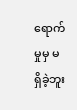ရောက်မှုမှ မရှိခဲ့ဘူး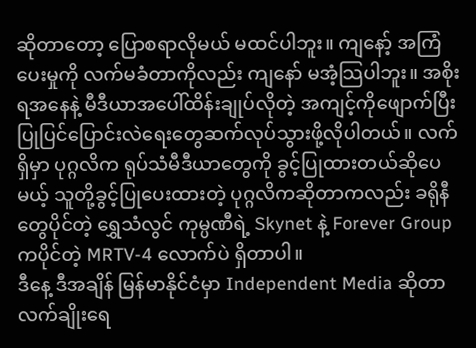ဆိုတာတော့ ပြောစရာလိုမယ် မထင်ပါဘူး။ ကျနော့် အကြံပေးမှုကို လက်မခံတာကိုလည်း ကျနော် မအံ့သြပါဘူး။ အစိုးရအနေနဲ့ မီဒီယာအပေါ်ထိန်းချုပ်လိုတဲ့ အကျင့်ကိုဖျောက်ပြီး ပြုပြင်ပြောင်းလဲရေးတွေဆက်လုပ်သွားဖို့လိုပါတယ်။ လက်ရှိမှာ ပုဂ္ဂလိက ရုပ်သံမီဒီယာတွေကို ခွင့်ပြုထားတယ်ဆိုပေမယ့် သူတို့ခွင့်ပြုပေးထားတဲ့ ပုဂ္ဂလိကဆိုတာကလည်း ခရိုနီတွေပိုင်တဲ့ ရွှေသံလွင် ကုမ္ပဏီရဲ့ Skynet နဲ့ Forever Group ကပိုင်တဲ့ MRTV-4 လောက်ပဲ ရှိတာပါ။
ဒီနေ့ ဒီအချိန် မြန်မာနိုင်ငံမှာ Independent Media ဆိုတာ လက်ချိုးရေ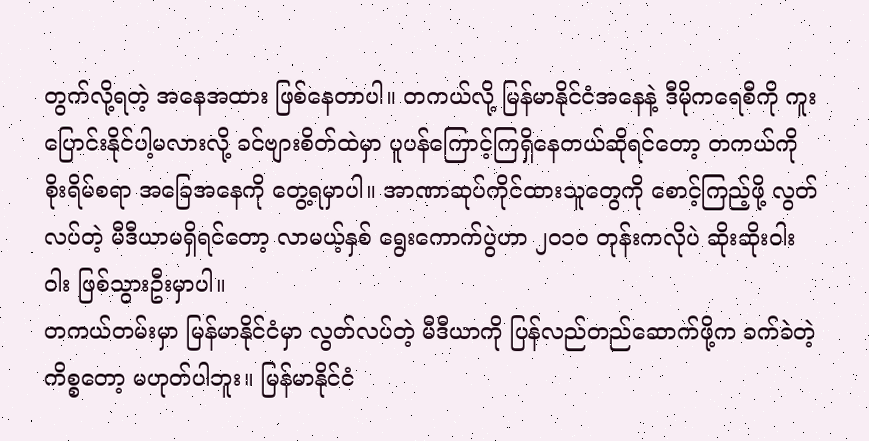တွက်လို့ရတဲ့ အနေအထား ဖြစ်နေတာပါ။ တကယ်လို့ မြန်မာနိုင်ငံအနေနဲ့ ဒီမိုကရေစီကို ကူးပြောင်းနိုင်ပါ့မလားလို့ ခင်ဗျားစိတ်ထဲမှာ ပူပန်ကြောင့်ကြရှိနေတယ်ဆိုရင်တော့ တကယ်ကို စိုးရိမ်စရာ အခြေအနေကို တွေ့ရမှာပါ။ အာဏာဆုပ်ကိုင်ထားသူတွေကို စောင့်ကြည့်ဖို့ လွတ်လပ်တဲ့ မီဒီယာမရှိရင်တော့ လာမယ့်နှစ် ရွေးကောက်ပွဲဟာ ၂၀၁၀ တုန်းကလိုပဲ ဆိုးဆိုးဝါးဝါး ဖြစ်သွားဦးမှာပါ။
တကယ်တမ်းမှာ မြန်မာနိုင်ငံမှာ လွတ်လပ်တဲ့ မီဒီယာကို ပြန်လည်တည်ဆောက်ဖို့က ခက်ခဲတဲ့ကိစ္စတော့ မဟုတ်ပါဘူး။ မြန်မာနိုင်ငံ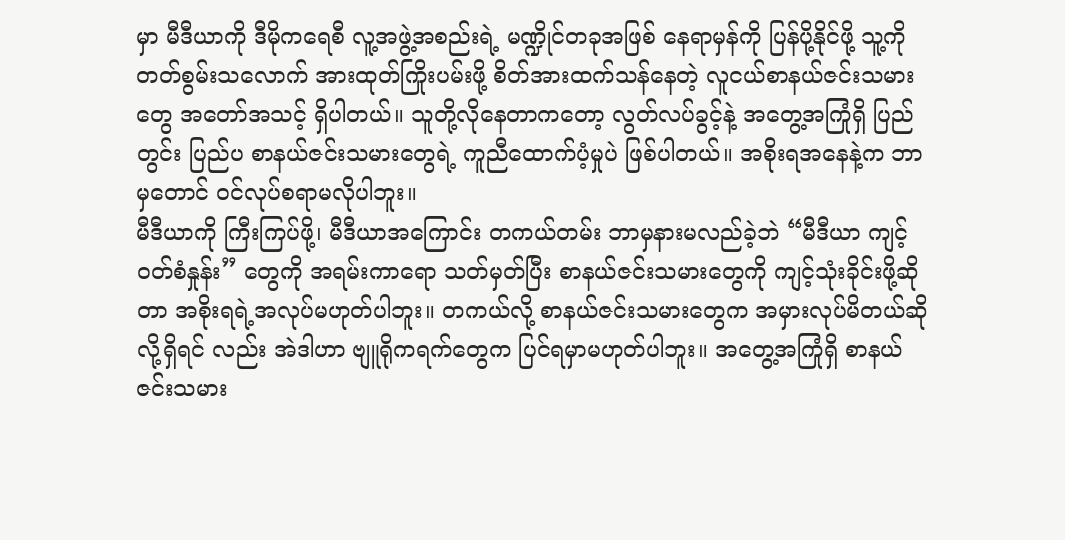မှာ မီဒီယာကို ဒီမိုကရေစီ လူ့အဖွဲ့အစည်းရဲ့ မဏ္ဍိုင်တခုအဖြစ် နေရာမှန်ကို ပြန်ပို့နိုင်ဖို့ သူ့ကို တတ်စွမ်းသလောက် အားထုတ်ကြိုးပမ်းဖို့ စိတ်အားထက်သန်နေတဲ့ လူငယ်စာနယ်ဇင်းသမားတွေ အတော်အသင့် ရှိပါတယ်။ သူတို့လိုနေတာကတော့ လွတ်လပ်ခွင့်နဲ့ အတွေ့အကြုံရှိ ပြည်တွင်း ပြည်ပ စာနယ်ဇင်းသမားတွေရဲ့ ကူညီထောက်ပံ့မှုပဲ ဖြစ်ပါတယ်။ အစိုးရအနေနဲ့က ဘာမှတောင် ဝင်လုပ်စရာမလိုပါဘူး။
မီဒီယာကို ကြီးကြပ်ဖို့၊ မီဒီယာအကြောင်း တကယ်တမ်း ဘာမှနားမလည်ခဲ့ဘဲ “မီဒီယာ ကျင့်ဝတ်စံနှုန်း” တွေကို အရမ်းကာရော သတ်မှတ်ပြီး စာနယ်ဇင်းသမားတွေကို ကျင့်သုံးခိုင်းဖို့ဆိုတာ အစိုးရရဲ့အလုပ်မဟုတ်ပါဘူး။ တကယ်လို့ စာနယ်ဇင်းသမားတွေက အမှားလုပ်မိတယ်ဆိုလို့ရှိရင် လည်း အဲဒါဟာ ဗျူရိုကရက်တွေက ပြင်ရမှာမဟုတ်ပါဘူး။ အတွေ့အကြုံရှိ စာနယ်ဇင်းသမား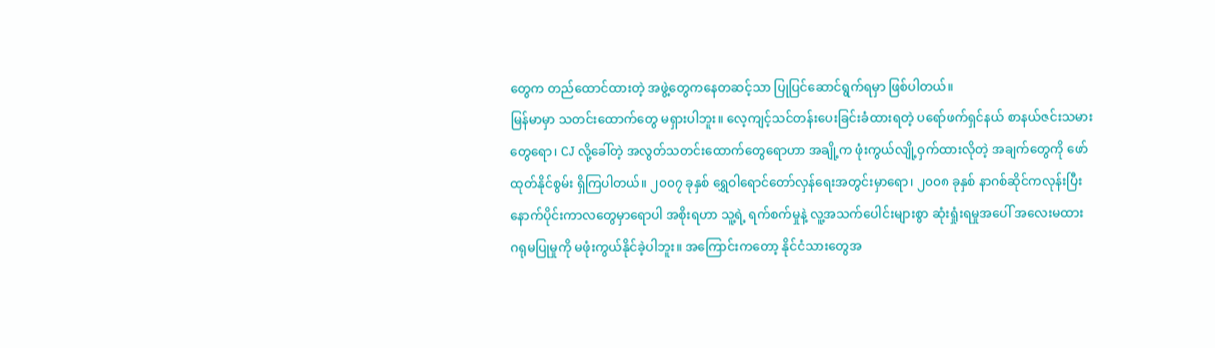တွေက တည်ထောင်ထားတဲ့ အဖွဲ့တွေကနေတဆင့်သာ ပြုပြင်ဆောင်ရွက်ရမှာ ဖြစ်ပါတယ်။
မြန်မာမှာ သတင်းထောက်တွေ မရှားပါဘူး။ လေ့ကျင့်သင်တန်းပေးခြင်းခံထားရတဲ့ ပရော်ဖက်ရှင်နယ် စာနယ်ဇင်းသမားတွေရော၊ CJ လို့ခေါ်တဲ့ အလွတ်သတင်းထောက်တွေရောဟာ အချို့က ဖုံးကွယ်လျို့ဝှက်ထားလိုတဲ့ အချက်တွေကို ဖော်ထုတ်နိုင်စွမ်း ရှိကြပါတယ်။ ၂၀၀၇ ခုနှစ် ရွှေဝါရောင်တော်လှန်ရေးအတွင်းမှာရော၊ ၂၀၀၈ ခုနှစ် နာဂစ်ဆိုင်ကလုန်းပြီး နောက်ပိုင်းကာလတွေမှာရောပါ အစိုးရဟာ သူ့ရဲ့ ရက်စက်မှုနဲ့ လူ့အသက်ပေါင်းများစွာ ဆုံးရှုံးရမှုအပေါ် အလေးမထား ဂရုမပြုမှုကို မဖုံးကွယ်နိုင်ခဲ့ပါဘူး။ အကြောင်းကတော့ နိုင်ငံသားတွေအ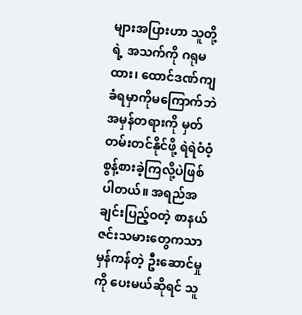များအပြားဟာ သူတို့ရဲ့ အသက်ကို ဂရုမထား၊ ထောင်ဒဏ်ကျခံရမှာကိုမကြောက်ဘဲ အမှန်တရားကို မှတ်တမ်းတင်နိုင်ဖို့ ရဲရဲဝံဝံ့ စွန့်စားခဲ့ကြလို့ပဲဖြစ်ပါတယ်။ အရည်အချင်းပြည့်ဝတဲ့ စာနယ်ဇင်းသမားတွေကသာ မှန်ကန်တဲ့ ဦးဆောင်မှုကို ပေးမယ်ဆိုရင် သူ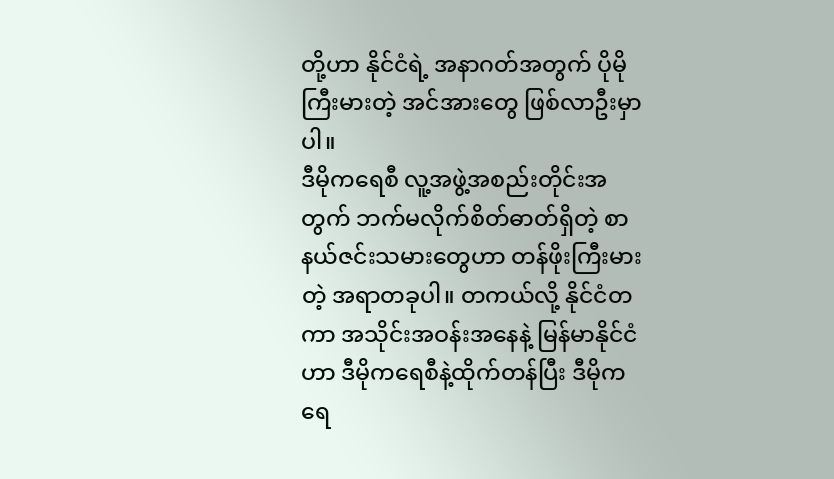တို့ဟာ နိုင်ငံရဲ့ အနာဂတ်အတွက် ပိုမိုကြီးမားတဲ့ အင်အားတွေ ဖြစ်လာဦးမှာပါ။
ဒီမိုကရေစီ လူ့အဖွဲ့အစည်းတိုင်းအတွက် ဘက်မလိုက်စိတ်ဓာတ်ရှိတဲ့ စာနယ်ဇင်းသမားတွေဟာ တန်ဖိုးကြီးမားတဲ့ အရာတခုပါ။ တကယ်လို့ နိုင်ငံတကာ အသိုင်းအဝန်းအနေနဲ့ မြန်မာနိုင်ငံဟာ ဒီမိုကရေစီနဲ့ထိုက်တန်ပြီး ဒီမိုကရေ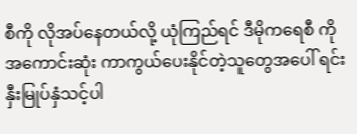စီကို လိုအပ်နေတယ်လို့ ယုံကြည်ရင် ဒီမိုကရေစီ ကို အကောင်းဆုံး ကာကွယ်ပေးနိုင်တဲ့သူတွေအပေါ် ရင်းနှီးမြုပ်နှံသင့်ပါ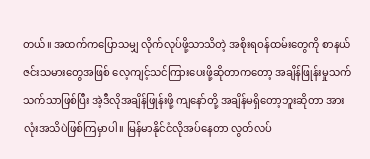တယ်။ အထက်ကပြောသမျှ လိုက်လုပ်ဖို့သာသိတဲ့ အစိုးရဝန်ထမ်းတွေကို စာနယ်ဇင်းသမားတွေအဖြစ် လေ့ကျင့်သင်ကြားပေးဖို့ဆိုတာကတော့ အချိန်ဖြုန်းမှုသက်သက်သာဖြစ်ပြီး အဲ့ဒီလိုအချိန်ဖြုန်းဖို့ ကျနော်တို့ အချိန်မရှိတော့ဘူးဆိုတာ အားလုံးအသိပဲဖြစ်ကြမှာပါ။ မြန်မာနိုင်ငံလိုအပ်နေတာ လွတ်လပ်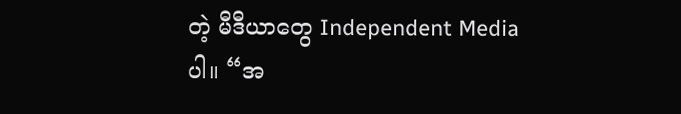တဲ့ မီဒီယာတွေ Independent Media ပါ။ “အ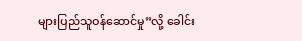များပြည်သူဝန်ဆောင်မှု”လို့ ခေါင်း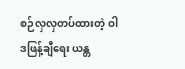စဉ်လှလှတပ်ထားတဲ့ ဝါဒဖြန့်ချီရေး ယန္တ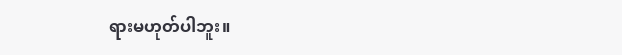ရားမဟုတ်ပါဘူး။